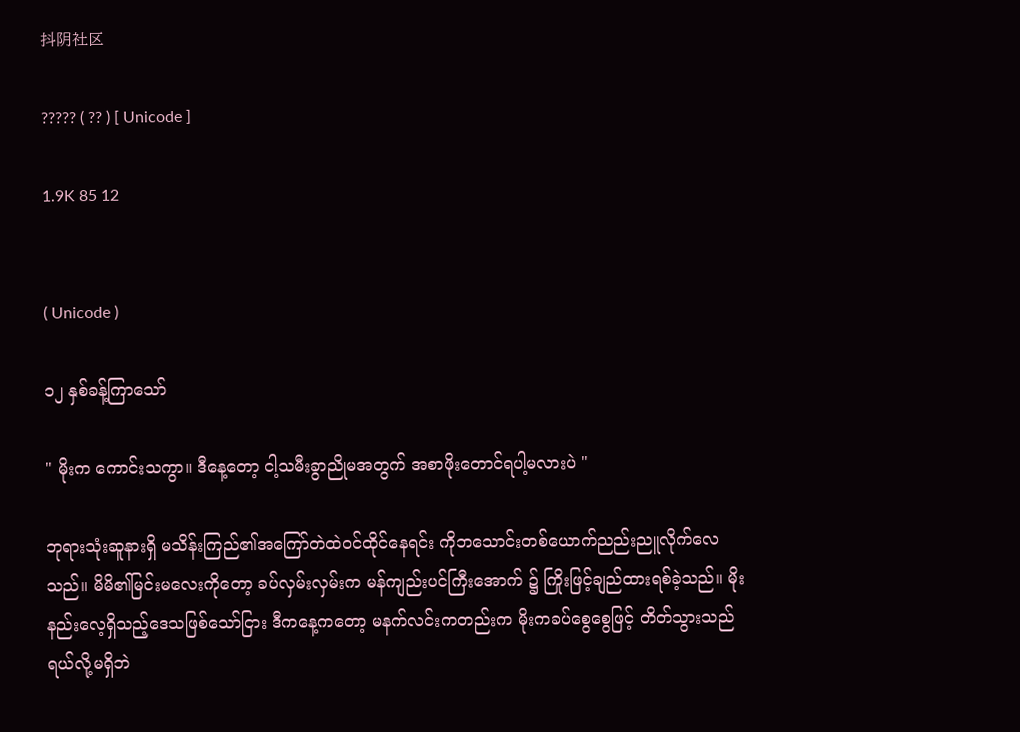抖阴社区

????? ( ?? ) [ Unicode ]

1.9K 85 12


( Unicode )

၁၂ နှစ်ခန့်ကြာသော်

" မိုးက ကောင်းသကွာ။ ဒီနေ့တော့ ငါ့သမီးခွာညိုမအတွက် အစာဖိုးတောင်ရပါ့မလားပဲ "

ဘုရားသုံးဆူနားရှိ မသိန်းကြည်၏အကြော်တဲထဲဝင်ထိုင်နေရင်း ကိုဘသောင်းတစ်ယောက်ညည်းညူလိုက်လေသည်။ မိမိ၏မြင်းမလေးကိုတော့ ခပ်လှမ်းလှမ်းက မန်ကျည်းပင်ကြီးအောက် ၌ ကြိုးဖြင့်ချည်ထားရစ်ခဲ့သည်။ မိုးနည်းလေ့ရှိသည့်ဒေသဖြစ်သော်ငြား ဒီကနေ့ကတော့ မနက်လင်းကတည်းက မိုးကခပ်စွေစွေဖြင့် တိတ်သွားသည်ရယ်လို့မရှိဘဲ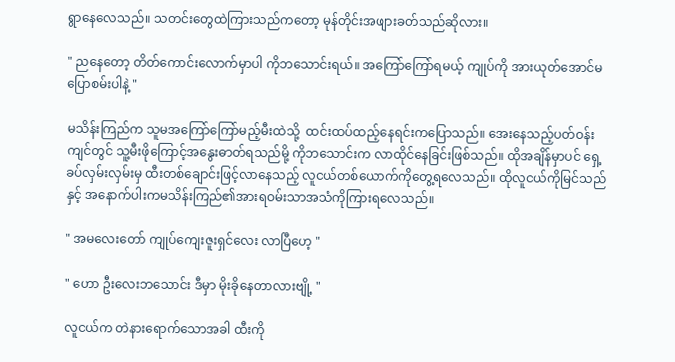ရွာနေလေသည်။ သတင်းတွေထဲကြားသည်ကတော့ မုန်တိုင်းအဖျားခတ်သည်ဆိုလား။

" ညနေတော့ တိတ်ကောင်းလောက်မှာပါ ကိုဘသောင်းရယ်။ အကြော်ကြော်ရမယ့် ကျုပ်ကို အားယုတ်အောင်မပြောစမ်းပါနဲ့ "

မသိန်းကြည်က သူမအကြော်ကြော်မည့်မီးထဲသို့  ထင်းထပ်ထည့်နေရင်းကပြောသည်။ အေးနေသည့်ပတ်ဝန်းကျင်တွင် သူ့မီးဖိုကြောင့်အနွေးဓာတ်ရသည်မို့ ကိုဘသောင်းက လာထိုင်နေခြင်းဖြစ်သည်။ ထိုအချိန်မှာပင် ရှေ့ခပ်လှမ်းလှမ်းမှ ထီးတစ်ချောင်းဖြင့်လာနေသည့် လူငယ်တစ်ယောက်ကိုတွေ့ရလေသည်။ ထိုလူငယ်ကိုမြင်သည်နှင့် အနောက်ပါးကမသိန်းကြည်၏အားရဝမ်းသာအသံကိုကြားရလေသည်။

" အမလေးတော် ကျုပ်ကျေးဇူးရှင်လေး လာပြီဟေ့ "

" ဟော ဦးလေးဘသောင်း ဒီမှာ မိုးခိုနေတာလားဗျို့ "

လူငယ်က တဲနားရောက်သောအခါ ထီးကို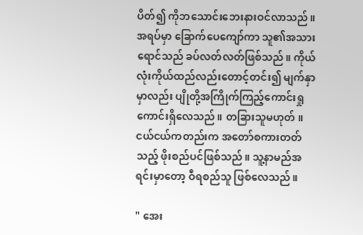ပိတ်၍ ကိုဘသောင်းဘေးနားဝင်လာသည်။ အရပ်မှာ ခြောက်ပေကျော်ကာ သူ၏အသားရောင်သည် ခပ်လတ်လတ်ဖြစ်သည်။ ကိုယ်လုံးကိုယ်ထည်လည်းတောင့်တင်း၍ မျက်နှာမှာလည်း ပျိုတို့အကြိုက်ကြည့်ကောင်းရှုကောင်းရှိလေသည်။ တခြားသူမဟုတ်။ ငယ်ငယ်ကတည်းက အတော်စကားတတ်သည့် ဖိုးစည်ပင်ဖြစ်သည်။ သူ့နာမည်အရင်းမှာတော့ ဝီရစည်သူ ဖြစ်လေသည်။

" အေး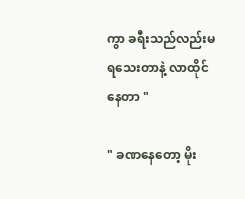ကွာ ခရီးသည်လည်းမရသေးတာနဲ့ လာထိုင်နေတာ "

" ခဏနေတော့ မိုး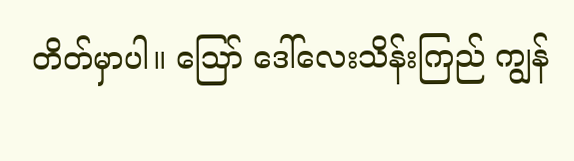တိတ်မှာပါ။ ဪ ဒေါ်လေးသိန်းကြည် ကျွန်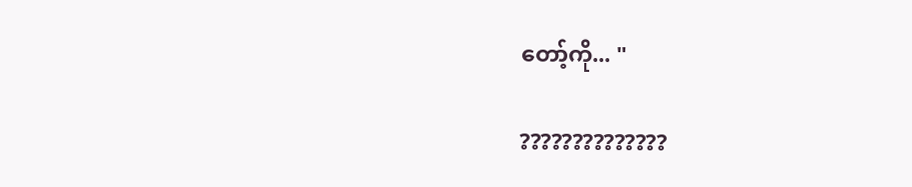တော့်ကို... "

??????????????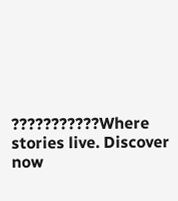???????????Where stories live. Discover now